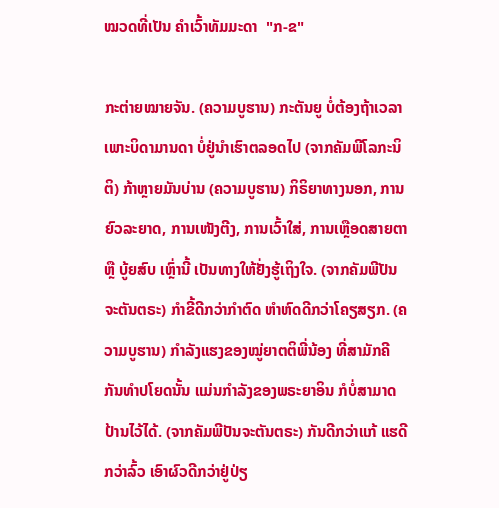ໝວດທີ່ເປັນ ຄຳເວົ້າທັມມະດາ  "ກ-ຂ"

ກະຕ່າຍໝາຍຈັນ. (ຄວາມບູຮານ) ກະຕັນຍູ ບໍ່ຕ້ອງຖ້າເວລາ ເພາະບິດາມານດາ ບໍ່ຢູ່ນຳເຮົາຕລອດໄປ (ຈາກຄັມພີໂລກະນິຕິ) ກ້າຫຼາຍມັນບ່ານ (ຄວາມບູຮານ) ກິຣິຍາທາງນອກ, ການຍົວລະຍາດ, ການເໜັງຕີງ, ການເວົ້າໃສ່, ການເຫຼືອດສາຍຕາ ຫຼື ບູ້ຍສົບ ເຫຼົ່ານີ້ ເປັນທາງໃຫ້ຢັ່ງຮູ້ເຖິງໃຈ. (ຈາກຄັມພີປັນຈະຕັນຕຣະ) ກຳຂີ້ດີກວ່າກຳຕົດ ຫຳຫົດດີກວ່າໂຄຽສຽກ. (ຄວາມບູຮານ) ກຳລັງແຮງຂອງໝູ່ຍາຕຕິພີ່ນ້ອງ ທີ່ສາມັກຄີກັນທຳປໂຍດນັ້ນ ແມ່ນກຳລັງຂອງພຣະຍາອິນ ກໍບໍ່ສາມາດປ້ານໄວ້ໄດ້. (ຈາກຄັມພີປັນຈະຕັນຕຣະ) ກັນດີກວ່າແກ້ ແຮດີກວ່າລົ້ວ ເອົາຜົວດີກວ່າຢູ່ປ່ຽ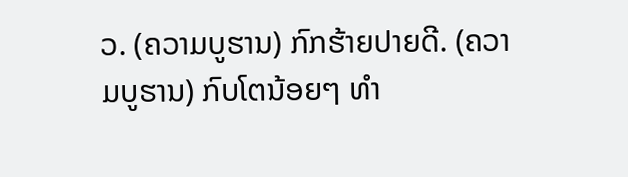ວ. (ຄວາມບູຮານ) ກົກຮ້າຍປາຍດີ. (ຄວາມບູຮານ) ກົບໂຕນ້ອຍໆ ທຳ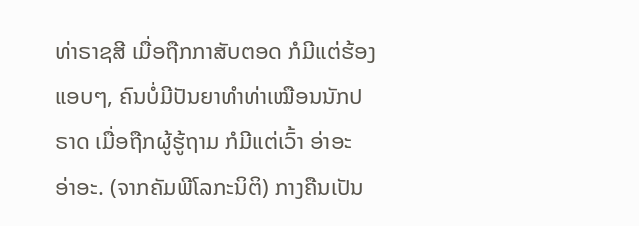ທ່າຣາຊສີ ເມື່ອຖືກກາສັບຕອດ ກໍມີແຕ່ຮ້ອງແອບໆ, ຄົນບໍ່ມີປັນຍາທຳທ່າເໝືອນນັກປຣາດ ເມື່ອຖືກຜູ້ຮູ້ຖາມ ກໍມີແຕ່ເວົ້າ ອ່າອະ ອ່າອະ. (ຈາກຄັມພີໂລກະນິຕິ) ກາງຄືນເປັນ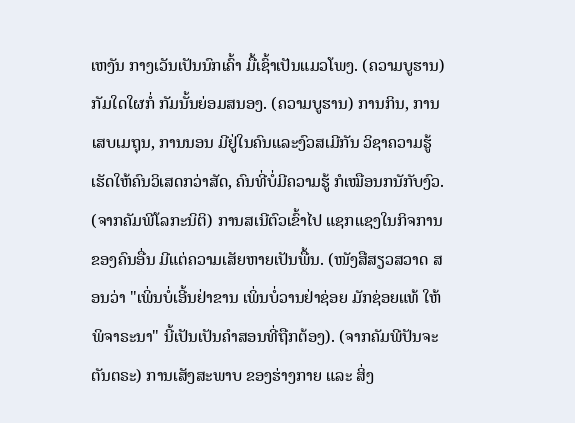ເຫງັນ ກາງເວັນເປັນນົກເຄົ້າ ມື້ເຊົ້າເປັນແມວໂພງ. (ຄວາມບູຮານ) ກັມໃດໃຜກໍ່ ກັມນັ້ນຍ່ອມສນອງ. (ຄວາມບູຮານ) ການກິນ, ການເສບເມຖຸນ, ການນອນ ມີຢູ່ໃນຄົນແລະງົວສເມີກັນ ວິຊາຄວາມຮູ້ເຮັດໃຫ້ຄົນວິເສດກວ່າສັດ, ຄົນທີ່ບໍ່ມີຄວາມຮູ້ ກໍເໝືອນກນັກັບງົວ. (ຈາກຄັມພີໂລກະນິຕິ) ການສເນີຕົວເຂົ້າໄປ ແຊກແຊງໃນກິຈການ ຂອງຄົນອື່ນ ມີແຕ່ຄວາມເສັຍຫາຍເປັນພື້ນ. (ໜັງສືສຽວສວາດ ສອນວ່າ "ເພິ່ນບໍ່ເອີ້ນຢ່າຂານ ເພິ່ນບໍ່ວານຢ່າຊ່ອຍ ມັກຊ່ອຍແທ້ ໃຫ້ພິຈາຣະນາ" ນີ້ເປັນເປັນຄຳສອນທີ່ຖືກຕ້ອງ). (ຈາກຄັມພີປັນຈະຕັນຕຣະ) ການເສັງສະພາບ ຂອງຮ່າງກາຍ ແລະ ສິ່ງ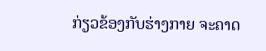ກ່ຽວຂ້ອງກັບຮ່າງກາຍ ຈະຄາດ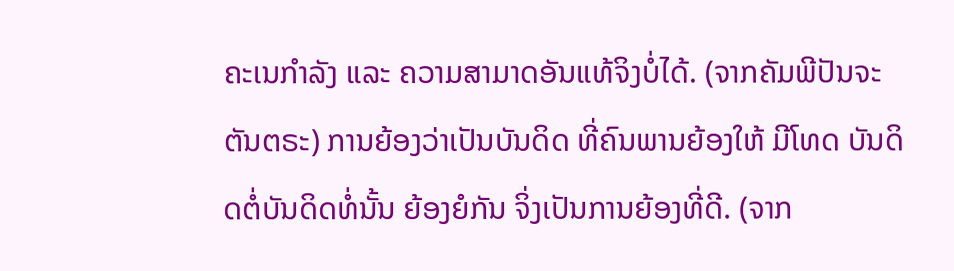ຄະເນກຳລັງ ແລະ ຄວາມສາມາດອັນແທ້ຈິງບໍ່ໄດ້. (ຈາກຄັມພີປັນຈະຕັນຕຣະ) ການຍ້ອງວ່າເປັນບັນດິດ ທີ່ຄົນພານຍ້ອງໃຫ້ ມີໂທດ ບັນດິດຕໍ່ບັນດິດທໍ່ນັ້ນ ຍ້ອງຍໍກັນ ຈິ່ງເປັນການຍ້ອງທີ່ດີ. (ຈາກ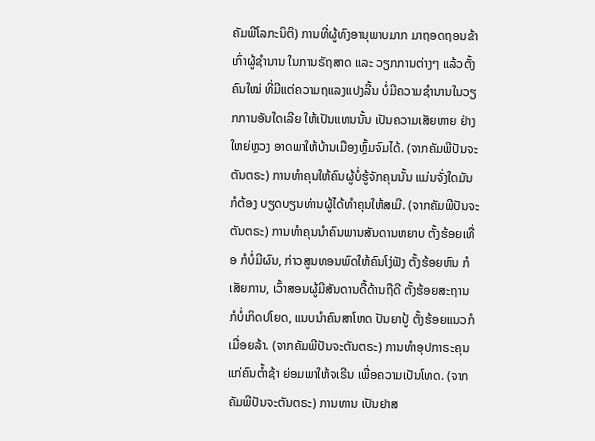ຄັມພີໂລກະນິຕິ) ການທີ່ຜູ້ທົງອານຸພາບມາກ ມາຖອດຖອນຂ້າເກົ່າຜູ້ຊຳນານ ໃນການຣັຖສາດ ແລະ ວຽກການຕ່າງໆ ແລ້ວຕັ້ງຄົນໃໝ່ ທີ່ມີແຕ່ຄວາມຖແລງແປງລີ້ນ ບໍ່ມີຄວາມຊຳນານໃນວຽກການອັນໃດເລີຍ ໃຫ້ເປັນແທນນັ້ນ ເປັນຄວາມເສັຍຫາຍ ຢ່າງໃຫຍ່ຫຼວງ ອາດພາໃຫ້ບ້ານເມືອງຫຼົ້ມຈົມໄດ້. (ຈາກຄັມພີປັນຈະຕັນຕຣະ) ການທຳຄຸນໃຫ້ຄົນຜູ້ບໍ່ຮູ້ຈັກຄຸນນັ້ນ ແມ່ນຈັ່ງໃດມັນກໍຕ້ອງ ບຽດບຽນທ່ານຜູ້ໄດ້ທຳຄຸນໃຫ້ສເມີ. (ຈາກຄັມພີປັນຈະຕັນຕຣະ) ການທຳຄຸນນຳຄົນພານສັນດານຫຍາບ ຕັ້ງຮ້ອຍເທື່ອ ກໍບໍ່ມີຜົນ, ກ່າວສູນທອນພົດໃຫ້ຄົນໂງ່ຟັງ ຕັ້ງຮ້ອຍຫົນ ກໍເສັຍການ, ເວົ້າສອນຜູ້ມີສັນດານດື້ດ້ານຖືດີ ຕັ້ງຮ້ອຍສະຖານ ກໍບໍ່ເກິດປໂຍດ, ແນບນຳຄົນສາໂຫດ ປັນຍາປູ້ ຕັ້ງຮ້ອຍແນວກໍເມື່ອຍລ້າ. (ຈາກຄັມພີປັນຈະຕັນຕຣະ) ການທຳອຸປກາຣະຄຸນແກ່ຄົນຕ້ຳຊ້າ ຍ່ອມພາໃຫ້ຈເຣີນ ເພື່ອຄວາມເປັນໂທດ. (ຈາກຄັມພີປັນຈະຕັນຕຣະ) ການທານ ເປັນຢາສ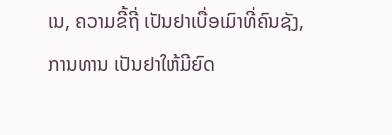ເນ, ຄວາມຂີ້ຖີ່ ເປັນຢາເບື່ອເມົາທີ່ຄົນຊັງ, ການທານ ເປັນຢາໃຫ້ມີຍົດ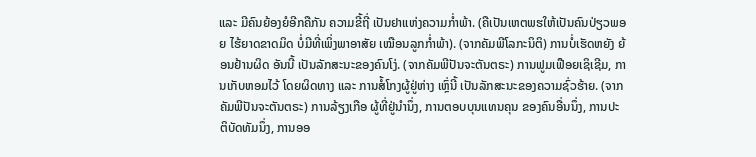ແລະ ມີຄົນຍ້ອງຍໍອີກຄືກັນ ຄວາມຂີ້ຖີ່ ເປັນຢາແຫ່ງຄວາມກ່ຳພ້າ. (ຄືເປັນເຫຕພຮໃຫ້ເປັນຄົນປ່ຽວພອຍ ໄຮ້ຍາດຂາດມິດ ບໍ່ມີທີ່ເພິ່ງພາອາສັຍ ເໝືອນລູກກ່ຳພ້າ). (ຈາກຄັມພີໂລກະນິຕິ) ການບໍ່ເຮັດຫຍັງ ຍ້ອນຢ້ານຜິດ ອັນນີ້ ເປັນລັກສະນະຂອງຄົນໂງ່. (ຈາກຄັມພີປັນຈະຕັນຕຣະ) ການຟູມເຟືອຍເຊິເຊີມ, ການເກັບຫອມໄວ້ ໂດຍຜິດທາງ ແລະ ການສໍ້ໂກງຜູ້ຢູ່ຫ່າງ ເຫຼົ່ນີ້ ເປັນລັກສະນະຂອງຄວາມຊົ່ວຮ້າຍ. (ຈາກຄັມພີປັນຈະຕັນຕຣະ) ການລ້ຽງເກືອ ຜູ້ທີ່ຢູ່ນຳນຶ່ງ, ການຕອບບຸນແທນຄຸນ ຂອງຄົນອື່ນນຶ່ງ, ການປະຕິບັດທັມນຶ່ງ, ການອອ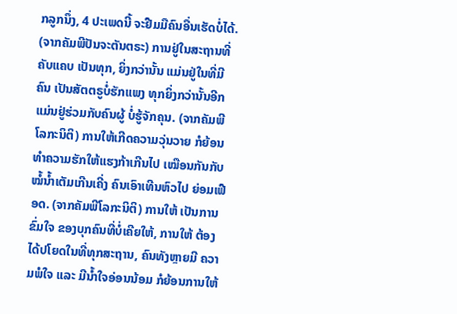ກລູກນຶ່ງ, 4 ປະເພດນີ້ ຈະຢືມມືຄົນອື່ນເຮັດບໍ່ໄດ້. (ຈາກຄັມພີປັນຈະຕັນຕຣະ) ການຢູ່ໃນສະຖານທີ່ຄັບແຄບ ເປັນທຸກ, ຍິ່ງກວ່ານັ້ນ ແມ່ນຢູ່ໃນທີ່ມີຄົນ ເປັນສັຕຕຣູບໍ່ຮັກແພງ ທຸກຍິ່ງກວ່ານັ້ນອີກ ແມ່ນຢູ່ຮ່ວມກັບຄົນຜູ້ ບໍ່ຮູ້ຈັກຄຸນ. (ຈາກຄັມພີໂລກະນິຕິ) ການໃຫ້ເກີດຄວາມວຸ່ນວາຍ ກໍຍ້ອນທຳຄວາມຮັກໃຫ້ແຮງກ້າເກີນໄປ ເໝືອນກັນກັບໝໍ້ນ້ຳເຕັມເກີນເຄີ່ງ ຄົນເອົາເທີນຫົວໄປ ຍ່ອມເຟືອດ. (ຈາກຄັມພີໂລກະນິຕິ) ການໃຫ້ ເປັນການຂົ່ມໃຈ ຂອງບຸກຄົນທີ່ບໍ່ເຄີຍໃຫ້, ການໃຫ້ ຕ້ອງໄດ້ປໂຍດໃນທີ່ທຸກສະຖານ, ຄົນທັງຫຼາຍມີ ຄວາມພໍໃຈ ແລະ ມີນ້ຳໃຈອ່ອນນ້ອມ ກໍຍ້ອນການໃຫ້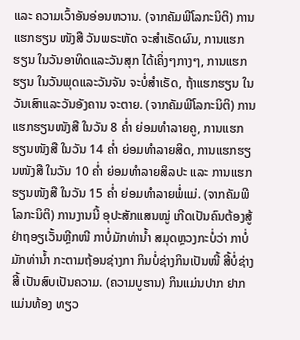ແລະ ຄວາມເວົ້າອັນອ່ອນຫວານ. (ຈາກຄັມພີໂລກະນິຕິ) ການແຮກຮຽນ ໜັງສື ວັນພຣະຫັດ ຈະສຳເຣັດຜົນ, ການແຮກຮຽນ ໃນວັນອາທິດແລະວັນສຸກ ໄດ້ເຄິ່ງໆກາງໆ, ການແຮກຮຽນ ໃນວັນພຸດແລະວັນຈັນ ຈະບໍ່ສຳເຣັດ, ຖ້າແຮກຮຽນ ໃນວັນເສົາແລະວັນອັງຄານ ຈະຕາຍ. (ຈາກຄັມພີໂລກະນິຕິ) ການແຮກຮຽນໜັງສື ໃນວັນ 8 ຄ່ຳ ຍ່ອມທຳລາຍຄູ, ການແຮກຮຽນໜັງສື ໃນວັນ 14 ຄ່ຳ ຍ່ອມທຳລາຍສິດ, ການແຮກຮຽນໜັງສື ໃນວັນ 10 ຄ່ຳ ຍ່ອມທຳລາຍສິລປະ ແລະ ການແຮກຮຽນໜັງສື ໃນວັນ 15 ຄ່ຳ ຍ່ອມທຳລາຍພໍ່ແມ່. (ຈາກຄັມພີໂລກະນິຕິ) ການງານນີ້ ອຸປະສັກແສນໝູ່ ເກີດເປັນຄົນຕ້ອງສູ້ ຢ່າຖອຽເວັ້ນຫຼີກໜີ ກາບໍ່ມັກທ່ານ້ຳ ສມຸດຫຼວງກະບໍ່ວ່າ ກາບໍ່ມັກທ່ານ້ຳ ກະຕາມຖ້ອນຊ່າງກາ ກິນບໍ່ຊ່າງກິນເປັນໜີ້ ສີ້ບໍ່ຊ່າງສີ້ ເປັນສົບເປັນຄວາມ. (ຄວາມບູຮານ) ກິນແມ່ນປາກ ຢາກແມ່ນທ້ອງ ທຽວ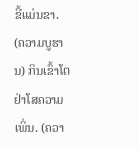ຂີ້ແມ່ນຂາ. (ຄວາມບູຮານ) ກິນເຂົ້າໂຕ ຢ່າໂສຄວາມເພິ່ນ. (ຄວາ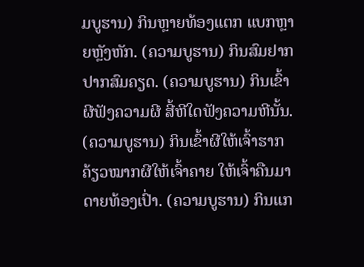ມບູຮານ) ກິນຫຼາຍທ້ອງແຕກ ແບກຫຼາຍຫຼັງຫັກ. (ຄວາມບູຮານ) ກິນສົມຢາກ ປາກສົມຄຽດ. (ຄວາມບູຮານ) ກິນເຂົ້າຜີຟັງຄວາມຜີ ສີ້ຫີໃດຟັງຄວາມຫີນັ້ນ. (ຄວາມບູຮານ) ກິນເຂົ້າຜີໃຫ້ເຈົ້າຮາກ ຄ້ຽວໝາກຜີໃຫ້ເຈົ້າຄາຍ ໃຫ້ເຈົ້າຄືນມາດາຍທ້ອງເປົ່າ. (ຄວາມບູຮານ) ກິນແກ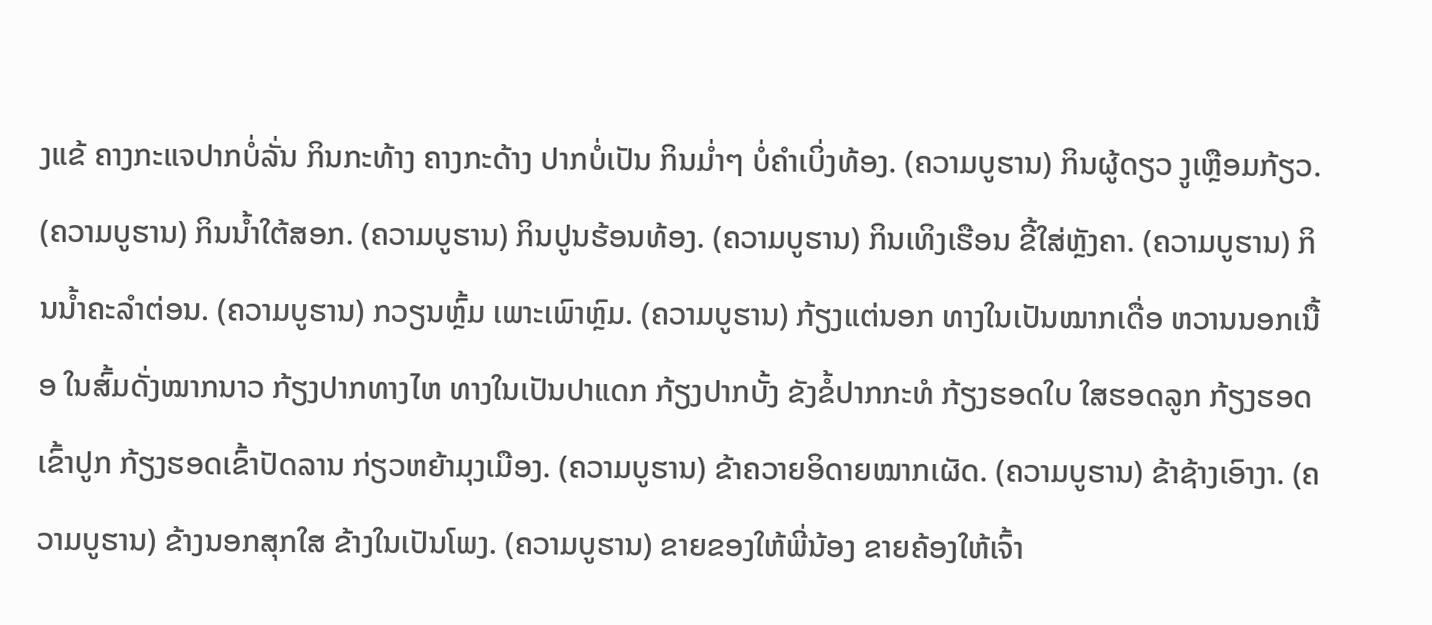ງແຂ້ ຄາງກະແຈປາກບໍ່ລັ່ນ ກິນກະທ້າງ ຄາງກະດ້າງ ປາກບໍ່ເປັນ ກິນມ່ຳໆ ບໍ່ຄຳເບິ່ງທ້ອງ. (ຄວາມບູຮານ) ກິນຜູ້ດຽວ ງູເຫຼືອມກ້ຽວ. (ຄວາມບູຮານ) ກິນນ້ຳໃຕ້ສອກ. (ຄວາມບູຮານ) ກິນປູນຮ້ອນທ້ອງ. (ຄວາມບູຮານ) ກິນເທິງເຮືອນ ຂີ້ໃສ່ຫຼັງຄາ. (ຄວາມບູຮານ) ກິນນ້ຳຄະລຳຕ່ອນ. (ຄວາມບູຮານ) ກວຽນຫຼົ້ມ ເພາະເພົາຫຼົມ. (ຄວາມບູຮານ) ກ້ຽງແຕ່ນອກ ທາງໃນເປັນໝາກເດື່ອ ຫວານນອກເນື້ອ ໃນສົ້ມດັ່ງໝາກນາວ ກ້ຽງປາກທາງໄຫ ທາງໃນເປັນປາແດກ ກ້ຽງປາກບັ້ງ ຂັງຂໍ້ປາກກະທໍ ກ້ຽງຮອດໃບ ໃສຮອດລູກ ກ້ຽງຮອດເຂົ້າປູກ ກ້ຽງຮອດເຂົ້າປັດລານ ກ່ຽວຫຍ້າມຸງເມືອງ. (ຄວາມບູຮານ) ຂ້າຄວາຍອິດາຍໝາກເຜັດ. (ຄວາມບູຮານ) ຂ້າຊ້າງເອົາງາ. (ຄວາມບູຮານ) ຂ້າງນອກສຸກໃສ ຂ້າງໃນເປັນໂພງ. (ຄວາມບູຮານ) ຂາຍຂອງໃຫ້ພີ່ນ້ອງ ຂາຍຄ້ອງໃຫ້ເຈົ້າ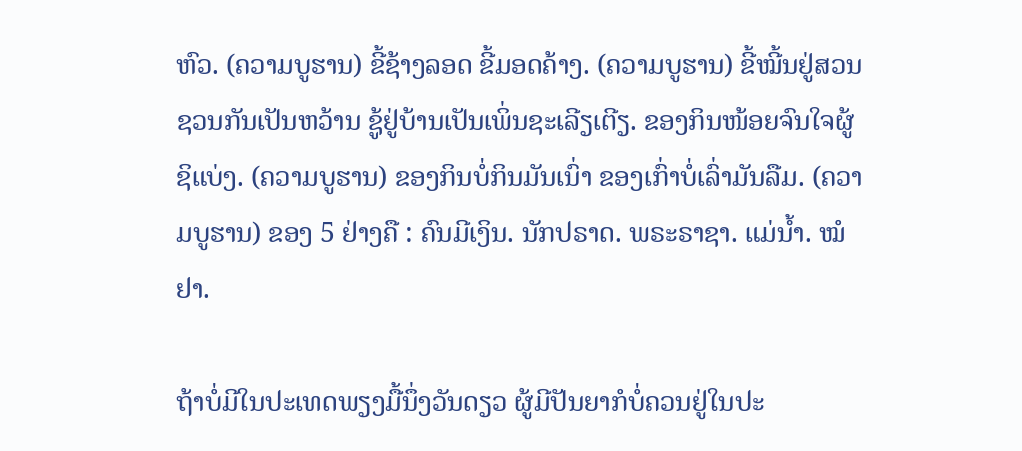ຫົວ. (ຄວາມບູຮານ) ຂີ້ຊ້າງລອດ ຂີ້ມອດຄ້າງ. (ຄວາມບູຮານ) ຂີ້ໝີ້ນຢູ່ສວນຊວນກັນເປັນຫວ້ານ ຊູ້ຢູ່ບ້ານເປັນເພິ່ນຊະເລີຽເຕີຽ. ຂອງກິນໜ້ອຍຈົນໃຈຜູ້ຊິແບ່ງ. (ຄວາມບູຮານ) ຂອງກິນບໍ່ກິນມັນເນົ່າ ຂອງເກົ່າບໍ່ເລົ່າມັນລືມ. (ຄວາມບູຮານ) ຂອງ 5 ຢ່າງຄື : ຄົນມີເງິນ. ນັກປຣາດ. ພຣະຣາຊາ. ແມ່ນ້ຳ. ໝໍຢາ.

ຖ້າບໍ່ມີໃນປະເທດພຽງມື້ນຶ່ງວັນດຽວ ຜູ້ມີປັນຍາກໍບໍ່ຄວນຢູ່ໃນປະ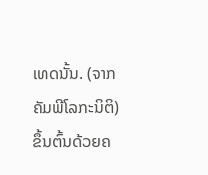ເທດນັ້ນ. (ຈາກຄັມພີໂລກະນິຕິ) ຂຶ້ນຕົ້ນດ້ວຍຄ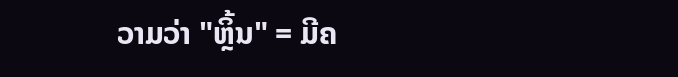ວາມວ່າ "ຫຼິ້ນ" = ມີຄ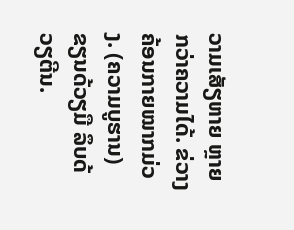ວາມເສັຽຫາຍ ຫຼາຍກວ່າຄວາມໄດ້. ຂ່ວາງຄ້ອນກາຍໝາກມ່ວງ. (ຄວາມບູຮານ) ຂຽນດ້ວຽມື ລຶບດ້ວຽຕີນ.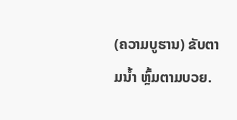(ຄວາມບູຮານ) ຂັບຕາມນ້ຳ ຫຼົ້ມຕາມບວຍ.